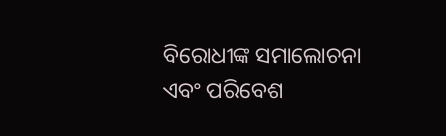ବିରୋଧୀଙ୍କ ସମାଲୋଚନା ଏବଂ ପରିବେଶ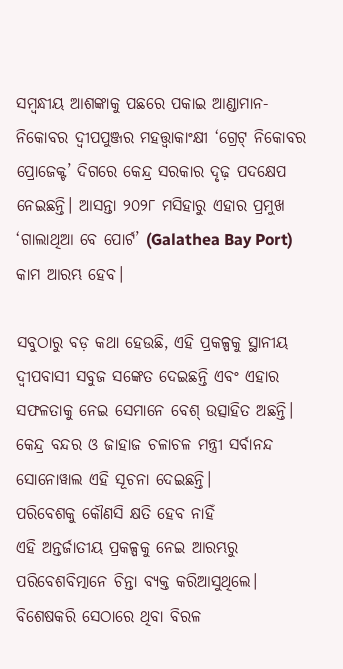ସମ୍ବନ୍ଧୀୟ ଆଶଙ୍କାକୁ ପଛରେ ପକାଇ ଆଣ୍ଡାମାନ-ନିକୋବର ଦ୍ୱୀପପୁଞ୍ଜର ମହତ୍ତ୍ୱାକାଂକ୍ଷୀ ‘ଗ୍ରେଟ୍ ନିକୋବର ପ୍ରୋଜେକ୍ଟ’ ଦିଗରେ କେନ୍ଦ୍ର ସରକାର ଦୃଢ଼ ପଦକ୍ଷେପ ନେଇଛନ୍ତି। ଆସନ୍ତା ୨୦୨୮ ମସିହାରୁ ଏହାର ପ୍ରମୁଖ ‘ଗାଲାଥିଆ ବେ ପୋର୍ଟ’ (Galathea Bay Port) କାମ ଆରମ୍ଭ ହେବ।

ସବୁଠାରୁ ବଡ଼ କଥା ହେଉଛି, ଏହି ପ୍ରକଳ୍ପକୁ ସ୍ଥାନୀୟ ଦ୍ୱୀପବାସୀ ସବୁଜ ସଙ୍କେତ ଦେଇଛନ୍ତି ଏବଂ ଏହାର ସଫଳତାକୁ ନେଇ ସେମାନେ ବେଶ୍ ଉତ୍ସାହିତ ଅଛନ୍ତି। କେନ୍ଦ୍ର ବନ୍ଦର ଓ ଜାହାଜ ଚଳାଚଳ ମନ୍ତ୍ରୀ ସର୍ବାନନ୍ଦ ସୋନୋୱାଲ ଏହି ସୂଚନା ଦେଇଛନ୍ତି।
ପରିବେଶକୁ କୌଣସି କ୍ଷତି ହେବ ନାହିଁ
ଏହି ଅନ୍ତର୍ଜାତୀୟ ପ୍ରକଳ୍ପକୁ ନେଇ ଆରମ୍ଭରୁ ପରିବେଶବିତ୍ମାନେ ଚିନ୍ତା ବ୍ୟକ୍ତ କରିଆସୁଥିଲେ। ବିଶେଷକରି ସେଠାରେ ଥିବା ବିରଳ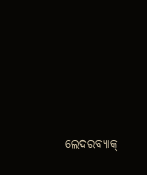ଲେଦରବ୍ୟାକ୍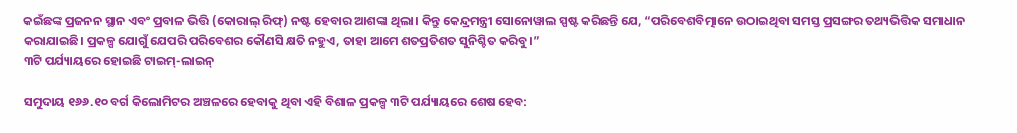କଇଁଛଙ୍କ ପ୍ରଜନନ ସ୍ଥାନ ଏବଂ ପ୍ରବାଳ ଭିତ୍ତି (କୋରାଲ୍ ରିଫ୍) ନଷ୍ଟ ହେବାର ଆଶଙ୍କା ଥିଲା। କିନ୍ତୁ କେନ୍ଦ୍ରମନ୍ତ୍ରୀ ସୋନୋୱାଲ ସ୍ପଷ୍ଟ କରିଛନ୍ତି ଯେ, “ପରିବେଶବିତ୍ମାନେ ଉଠାଇଥିବା ସମସ୍ତ ପ୍ରସଙ୍ଗର ତଥ୍ୟଭିତ୍ତିକ ସମାଧାନ କରାଯାଇଛି। ପ୍ରକଳ୍ପ ଯୋଗୁଁ ଯେପରି ପରିବେଶର କୌଣସି କ୍ଷତି ନହୁଏ, ତାହା ଆମେ ଶତପ୍ରତିଶତ ସୁନିଶ୍ଚିତ କରିବୁ।”
୩ଟି ପର୍ଯ୍ୟାୟରେ ହୋଇଛି ଟାଇମ୍-ଲାଇନ୍

ସମୁଦାୟ ୧୬୬.୧୦ ବର୍ଗ କିଲୋମିଟର ଅଞ୍ଚଳରେ ହେବାକୁ ଥିବା ଏହି ବିଶାଳ ପ୍ରକଳ୍ପ ୩ଟି ପର୍ଯ୍ୟାୟରେ ଶେଷ ହେବ: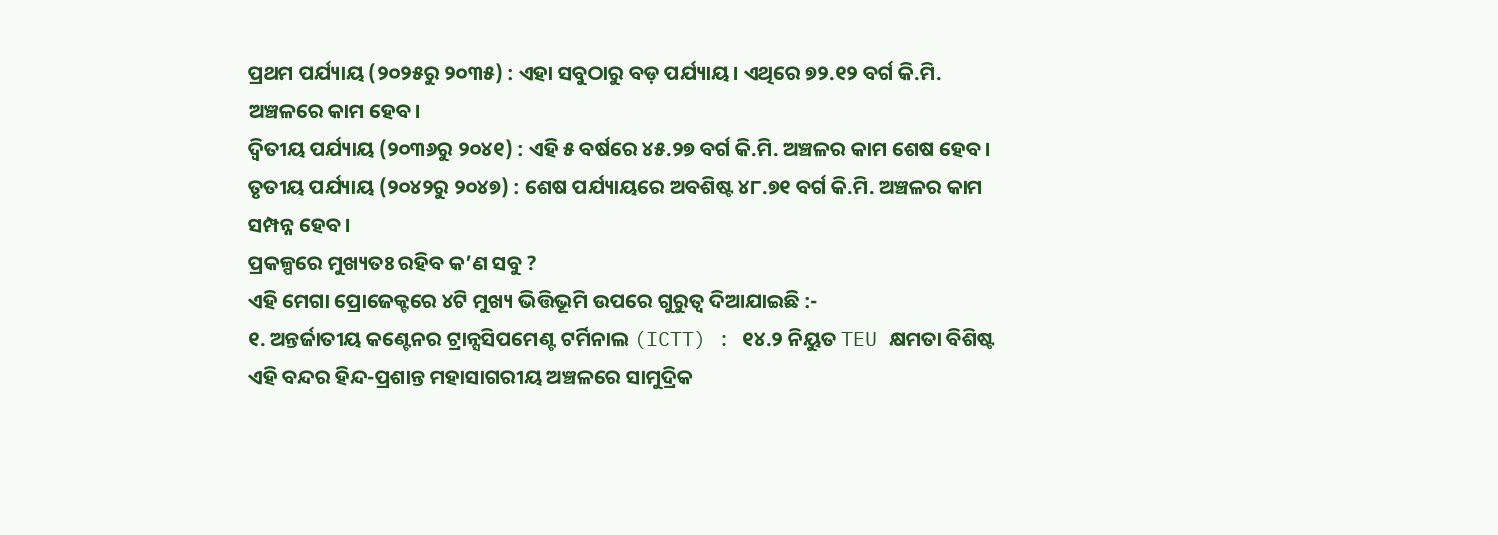ପ୍ରଥମ ପର୍ଯ୍ୟାୟ (୨୦୨୫ରୁ ୨୦୩୫) : ଏହା ସବୁଠାରୁ ବଡ଼ ପର୍ଯ୍ୟାୟ। ଏଥିରେ ୭୨.୧୨ ବର୍ଗ କି.ମି. ଅଞ୍ଚଳରେ କାମ ହେବ।
ଦ୍ୱିତୀୟ ପର୍ଯ୍ୟାୟ (୨୦୩୬ରୁ ୨୦୪୧) : ଏହି ୫ ବର୍ଷରେ ୪୫.୨୭ ବର୍ଗ କି.ମି. ଅଞ୍ଚଳର କାମ ଶେଷ ହେବ।
ତୃତୀୟ ପର୍ଯ୍ୟାୟ (୨୦୪୨ରୁ ୨୦୪୭) : ଶେଷ ପର୍ଯ୍ୟାୟରେ ଅବଶିଷ୍ଟ ୪୮.୭୧ ବର୍ଗ କି.ମି. ଅଞ୍ଚଳର କାମ ସମ୍ପନ୍ନ ହେବ।
ପ୍ରକଳ୍ପରେ ମୁଖ୍ୟତଃ ରହିବ କ’ଣ ସବୁ ?
ଏହି ମେଗା ପ୍ରୋଜେକ୍ଟରେ ୪ଟି ମୁଖ୍ୟ ଭିତ୍ତିଭୂମି ଉପରେ ଗୁରୁତ୍ୱ ଦିଆଯାଇଛି :-
୧. ଅନ୍ତର୍ଜାତୀୟ କଣ୍ଟେନର ଟ୍ରାନ୍ସସିପମେଣ୍ଟ ଟର୍ମିନାଲ (ICTT) : ୧୪.୨ ନିୟୁତ TEU କ୍ଷମତା ବିଶିଷ୍ଟ ଏହି ବନ୍ଦର ହିନ୍ଦ-ପ୍ରଶାନ୍ତ ମହାସାଗରୀୟ ଅଞ୍ଚଳରେ ସାମୁଦ୍ରିକ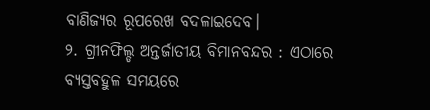ବାଣିଜ୍ୟର ରୂପରେଖ ବଦଳାଇଦେବ।
୨. ଗ୍ରୀନଫିଲ୍ଡ ଅନ୍ତର୍ଜାତୀୟ ବିମାନବନ୍ଦର : ଏଠାରେ ବ୍ୟସ୍ତବହୁଳ ସମୟରେ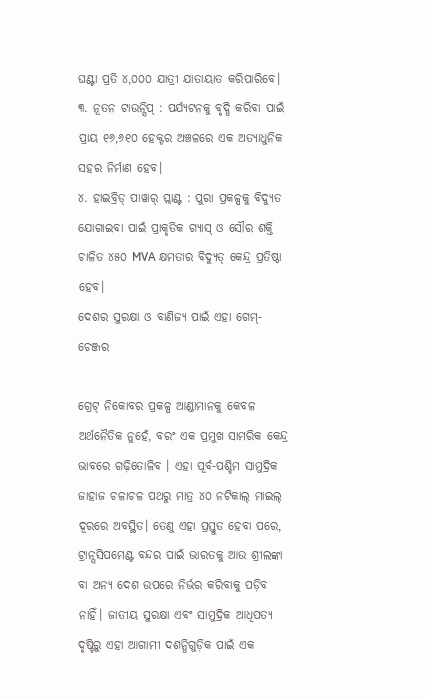ଘଣ୍ଟା ପ୍ରତି ୪,୦୦୦ ଯାତ୍ରୀ ଯାତାୟାତ କରିପାରିବେ।
୩. ନୂତନ ଟାଉନ୍ସିପ୍ : ପର୍ଯ୍ୟଟନକୁ ବୃଦ୍ଧି କରିବା ପାଇଁ ପ୍ରାୟ ୧୬,୬୧୦ ହେକ୍ଟର ଅଞ୍ଚଳରେ ଏକ ଅତ୍ୟାଧୁନିକ ସହର ନିର୍ମାଣ ହେବ।
୪. ହାଇବ୍ରିଡ୍ ପାୱାର୍ ପ୍ଲାଣ୍ଟ : ପୁରା ପ୍ରକଳ୍ପକୁ ବିଦ୍ୟୁତ ଯୋଗାଇବା ପାଇଁ ପ୍ରାକୃତିକ ଗ୍ୟାସ୍ ଓ ସୌର ଶକ୍ତି ଚାଳିତ ୪୫୦ MVA କ୍ଷମତାର ବିଦ୍ୟୁତ୍ କେନ୍ଦ୍ର ପ୍ରତିଷ୍ଠା ହେବ।
ଦେଶର ସୁରକ୍ଷା ଓ ବାଣିଜ୍ୟ ପାଇଁ ଏହା ଗେମ୍-ଚେଞ୍ଜର

ଗ୍ରେଟ୍ ନିକୋବର ପ୍ରକଳ୍ପ ଆଣ୍ଡାମାନକୁ କେବଳ ଅର୍ଥନୈତିକ ନୁହେଁ, ବରଂ ଏକ ପ୍ରମୁଖ ସାମରିକ କେନ୍ଦ୍ର ଭାବରେ ଗଢ଼ିତୋଳିବ । ଏହା ପୂର୍ବ-ପଶ୍ଚିମ ସାମୁଦ୍ରିକ ଜାହାଜ ଚଳାଚଳ ପଥରୁ ମାତ୍ର ୪୦ ନଟିକାଲ୍ ମାଇଲ୍ ଦୂରରେ ଅବସ୍ଥିତ। ତେଣୁ ଏହା ପ୍ରସ୍ତୁତ ହେବା ପରେ, ଟ୍ରାନ୍ସସିପମେଣ୍ଟ ବନ୍ଦର ପାଇଁ ଭାରତକୁ ଆଉ ଶ୍ରୀଲଙ୍କା ବା ଅନ୍ୟ ଦେଶ ଉପରେ ନିର୍ଭର କରିବାକୁ ପଡ଼ିବ ନାହିଁ। ଜାତୀୟ ସୁରକ୍ଷା ଏବଂ ସାମୁଦ୍ରିକ ଆଧିପତ୍ୟ ଦୃଷ୍ଟିରୁ ଏହା ଆଗାମୀ ଦଶନ୍ଧିଗୁଡ଼ିକ ପାଇଁ ଏକ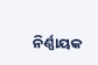ନିର୍ଣ୍ଣାୟକ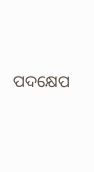ପଦକ୍ଷେପ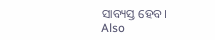ସାବ୍ୟସ୍ତ ହେବ।
Also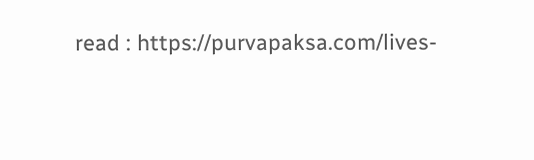read : https://purvapaksa.com/lives-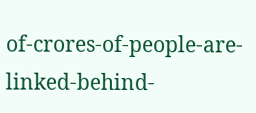of-crores-of-people-are-linked-behind-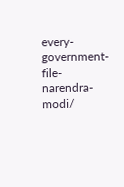every-government-file-narendra-modi/